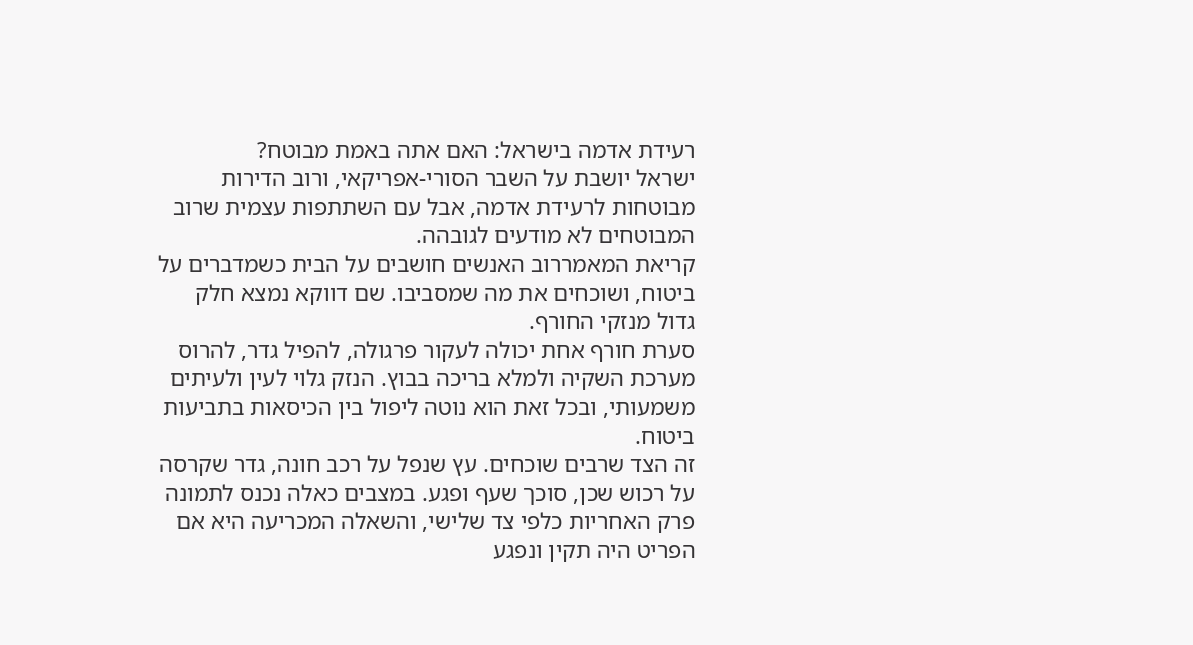רעידת אדמה בישראל: האם אתה באמת מבוטח?
ישראל יושבת על השבר הסורי-אפריקאי, ורוב הדירות מבוטחות לרעידת אדמה, אבל עם השתתפות עצמית שרוב המבוטחים לא מודעים לגובהה.
קריאת המאמררוב האנשים חושבים על הבית כשמדברים על ביטוח, ושוכחים את מה שמסביבו. שם דווקא נמצא חלק גדול מנזקי החורף.
סערת חורף אחת יכולה לעקור פרגולה, להפיל גדר, להרוס מערכת השקיה ולמלא בריכה בבוץ. הנזק גלוי לעין ולעיתים משמעותי, ובכל זאת הוא נוטה ליפול בין הכיסאות בתביעות ביטוח.
זה הצד שרבים שוכחים. עץ שנפל על רכב חונה, גדר שקרסה על רכוש שכן, סוכך שעף ופגע. במצבים כאלה נכנס לתמונה פרק האחריות כלפי צד שלישי, והשאלה המכריעה היא אם הפריט היה תקין ונפגע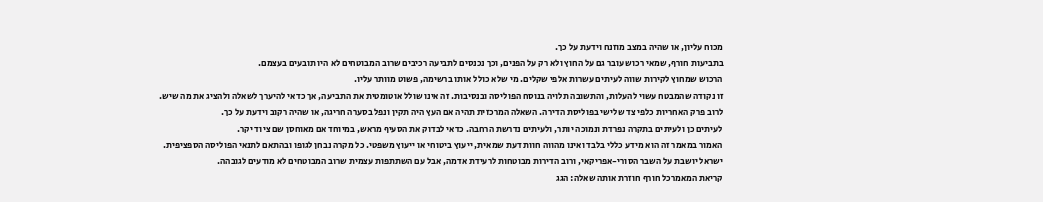מכוח עליון, או שהיה במצב מוזנח וידעת על כך.
בתביעות חורף, שמאי רכוש עובר גם על החוץ ולא רק על הפנים, וכך נכנסים לתביעה רכיבים שרוב המבוטחים לא היו תובעים בעצמם.
הרכוש שמחוץ לקירות שווה לעיתים עשרות אלפי שקלים. מי שלא כולל אותו ברשימה, פשוט מוותר עליו.
זו נקודה שהמבטח עשוי להעלות, והתשובה תלויה בנוסח הפוליסה ובנסיבות. זה אינו שולל אוטומטית את התביעה, אך כדאי להיערך לשאלה ולהציג את מה שיש.
לרוב פרק האחריות כלפי צד שלישי בפוליסת הדירה. השאלה המרכזית תהיה אם העץ היה תקין ונפל בסערה חריגה, או שהיה רקוב וידעת על כך.
לעיתים כן ולעיתים בתקרה נפרדת ונמוכה יותר, ולעיתים נדרשת הרחבה. כדאי לבדוק את הסעיף מראש, במיוחד אם מאוחסן שם ציוד יקר.
האמור במאמר זה הוא מידע כללי בלבד ואינו מהווה חוות דעת שמאית, ייעוץ ביטוחי או ייעוץ משפטי. כל מקרה נבחן לגופו ובהתאם לתנאי הפוליסה הספציפית.
ישראל יושבת על השבר הסורי-אפריקאי, ורוב הדירות מבוטחות לרעידת אדמה, אבל עם השתתפות עצמית שרוב המבוטחים לא מודעים לגובהה.
קריאת המאמרכל חורף חוזרת אותה שאלה: הגג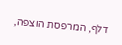דלף, המרפסת הוצפה,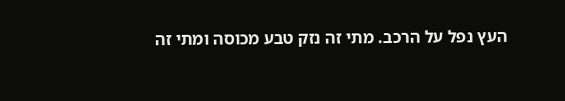העץ נפל על הרכב. מתי זה נזק טבע מכוסה ומתי זה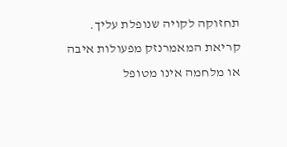תחזוקה לקויה שנופלת עליך.
קריאת המאמרנזק מפעולות איבה או מלחמה אינו מטופל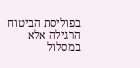בפוליסת הביטוח הרגילה אלא במסלול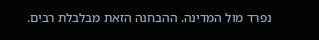נפרד מול המדינה. ההבחנה הזאת מבלבלת רבים.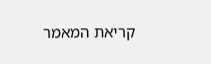קריאת המאמר